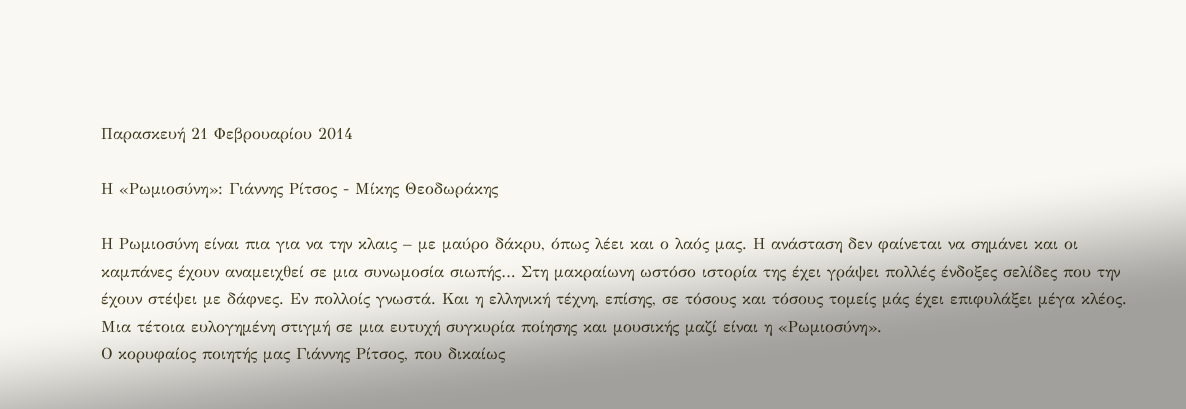Παρασκευή 21 Φεβρουαρίου 2014

Η «Ρωμιοσύνη»: Γιάννης Ρίτσος - Μίκης Θεοδωράκης

Η Ρωμιοσύνη είναι πια για να την κλαις – με μαύρο δάκρυ, όπως λέει και ο λαός μας. Η ανάσταση δεν φαίνεται να σημάνει και οι καμπάνες έχουν αναμειχθεί σε μια συνωμοσία σιωπής… Στη μακραίωνη ωστόσο ιστορία της έχει γράψει πολλές ένδοξες σελίδες που την έχουν στέψει με δάφνες. Εν πολλοίς γνωστά. Και η ελληνική τέχνη, επίσης, σε τόσους και τόσους τομείς μάς έχει επιφυλάξει μέγα κλέος. Μια τέτοια ευλογημένη στιγμή σε μια ευτυχή συγκυρία ποίησης και μουσικής μαζί είναι η «Ρωμιοσύνη».
Ο κορυφαίος ποιητής μας Γιάννης Ρίτσος, που δικαίως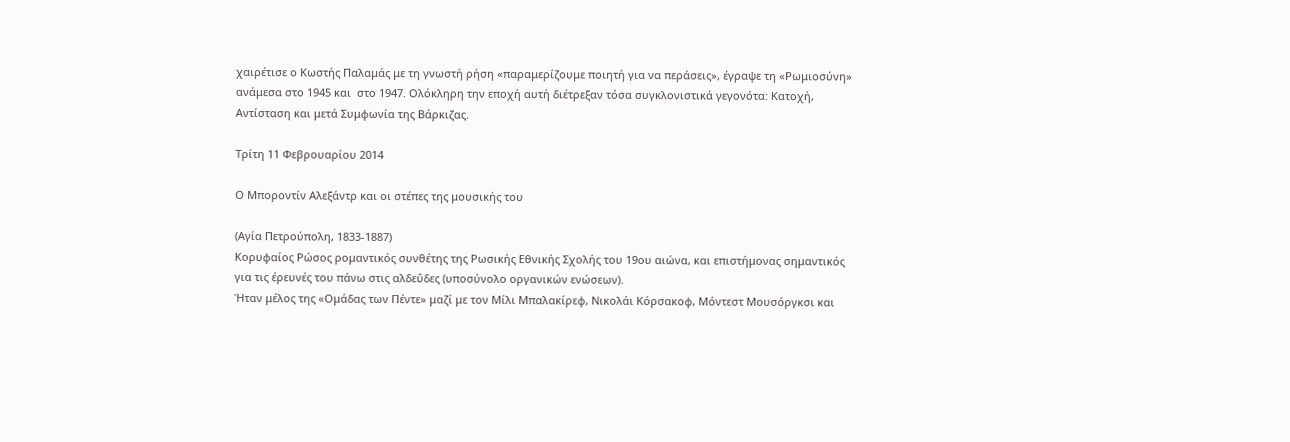χαιρέτισε ο Κωστής Παλαμάς με τη γνωστή ρήση «παραμερίζουμε ποιητή για να περάσεις», έγραψε τη «Ρωμιοσύνη» ανάμεσα στο 1945 και  στο 1947. Ολόκληρη την εποχή αυτή διέτρεξαν τόσα συγκλονιστικά γεγονότα: Κατοχή, Αντίσταση και μετά Συμφωνία της Βάρκιζας.

Τρίτη 11 Φεβρουαρίου 2014

Ο Μποροντίν Αλεξάντρ και οι στέπες της μουσικής του

(Αγία Πετρούπολη, 1833-1887)
Κορυφαίος Ρώσος ρομαντικός συνθέτης της Ρωσικής Εθνικής Σχολής του 19ου αιώνα, και επιστήμονας σημαντικός για τις έρευνές του πάνω στις αλδεΰδες (υποσύνολο οργανικών ενώσεων).
Ήταν μέλος της «Ομάδας των Πέντε» μαζί με τον Μίλι Μπαλακίρεφ, Νικολάι Κόρσακοφ, Μόντεστ Μουσόργκσι και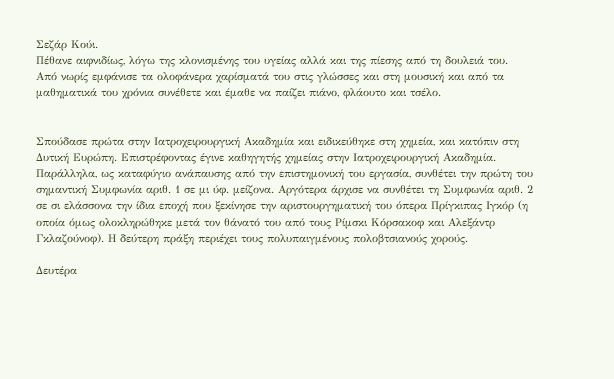Σεζάρ Κούι.
Πέθανε αιφνιδίως, λόγω της κλονισμένης του υγείας αλλά και της πίεσης από τη δουλειά του.
Από νωρίς εμφάνισε τα ολοφάνερα χαρίσματά του στις γλώσσες και στη μουσική και από τα μαθηματικά του χρόνια συνέθετε και έμαθε να παίζει πιάνο, φλάουτο και τσέλο.


Σπούδασε πρώτα στην Ιατροχειρουργική Ακαδημία και ειδικεύθηκε στη χημεία, και κατόπιν στη Δυτική Ευρώπη. Επιστρέφοντας έγινε καθηγητής χημείας στην Ιατροχειρουργική Ακαδημία. Παράλληλα, ως καταφύγιο ανάπαυσης από την επιστημονική του εργασία, συνθέτει την πρώτη του σημαντική Συμφωνία αριθ. 1 σε μι ύφ. μείζονα. Αργότερα άρχισε να συνθέτει τη Συμφωνία αριθ. 2 σε σι ελάσσονα την ίδια εποχή που ξεκίνησε την αριστουργηματική του όπερα Πρίγκιπας Ιγκόρ (η οποία όμως ολοκληρώθηκε μετά τον θάνατό του από τους Ρίμσκι Κόρσακοφ και Αλεξάντρ Γκλαζούνοφ). Η δεύτερη πράξη περιέχει τους πολυπαιγμένους πολοβτσιανούς χορούς.

Δευτέρα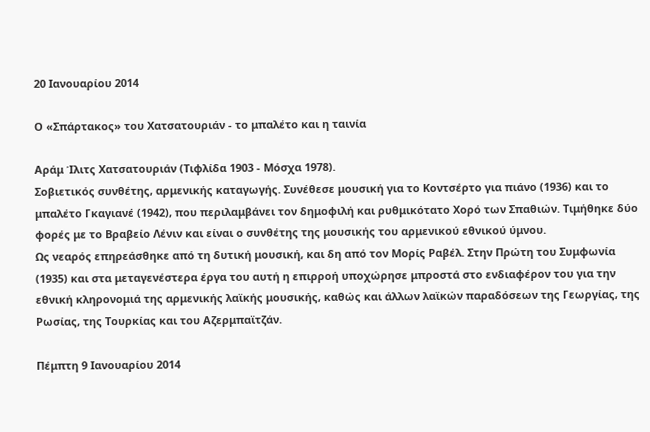20 Ιανουαρίου 2014

Ο «Σπάρτακος» του Χατσατουριάν - το μπαλέτο και η ταινία

Αράμ Ίλιτς Χατσατουριάν (Τιφλίδα 1903 - Μόσχα 1978).
Σοβιετικός συνθέτης, αρμενικής καταγωγής. Συνέθεσε μουσική για το Κοντσέρτο για πιάνο (1936) και το μπαλέτο Γκαγιανέ (1942), που περιλαμβάνει τον δημοφιλή και ρυθμικότατο Χορό των Σπαθιών. Τιμήθηκε δύο φορές με το Βραβείο Λένιν και είναι ο συνθέτης της μουσικής του αρμενικού εθνικού ύμνου.
Ως νεαρός επηρεάσθηκε από τη δυτική μουσική, και δη από τον Μορίς Ραβέλ. Στην Πρώτη του Συμφωνία (1935) και στα μεταγενέστερα έργα του αυτή η επιρροή υποχώρησε μπροστά στο ενδιαφέρον του για την εθνική κληρονομιά της αρμενικής λαϊκής μουσικής, καθώς και άλλων λαϊκών παραδόσεων της Γεωργίας, της Ρωσίας, της Τουρκίας και του Αζερμπαϊτζάν.

Πέμπτη 9 Ιανουαρίου 2014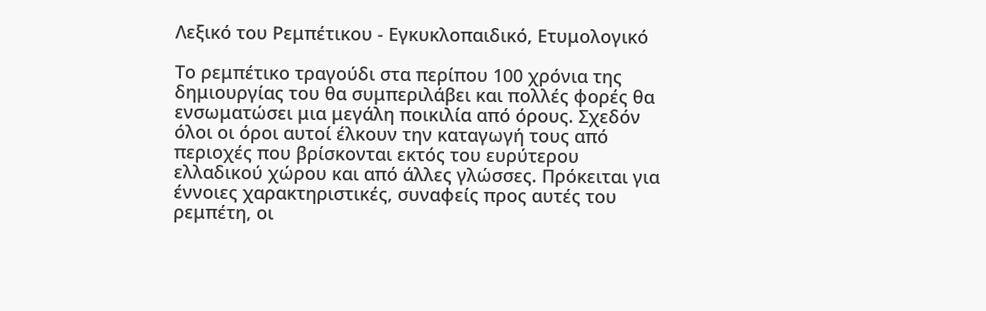Λεξικό του Ρεμπέτικου - Εγκυκλοπαιδικό, Ετυμολογικό

Το ρεμπέτικο τραγούδι στα περίπου 100 χρόνια της δημιουργίας του θα συμπεριλάβει και πολλές φορές θα ενσωματώσει μια μεγάλη ποικιλία από όρους. Σχεδόν όλοι οι όροι αυτοί έλκουν την καταγωγή τους από περιοχές που βρίσκονται εκτός του ευρύτερου ελλαδικού χώρου και από άλλες γλώσσες. Πρόκειται για έννοιες χαρακτηριστικές, συναφείς προς αυτές του ρεμπέτη, οι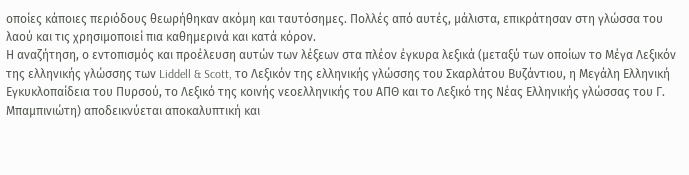οποίες κάποιες περιόδους θεωρήθηκαν ακόμη και ταυτόσημες. Πολλές από αυτές, μάλιστα, επικράτησαν στη γλώσσα του λαού και τις χρησιμοποιεί πια καθημερινά και κατά κόρον.
Η αναζήτηση, ο εντοπισμός και προέλευση αυτών των λέξεων στα πλέον έγκυρα λεξικά (μεταξύ των οποίων το Μέγα Λεξικόν της ελληνικής γλώσσης των Liddell & Scott, το Λεξικόν της ελληνικής γλώσσης του Σκαρλάτου Βυζάντιου, η Μεγάλη Ελληνική Εγκυκλοπαίδεια του Πυρσού, το Λεξικό της κοινής νεοελληνικής του ΑΠΘ και το Λεξικό της Νέας Ελληνικής γλώσσας του Γ. Μπαμπινιώτη) αποδεικνύεται αποκαλυπτική και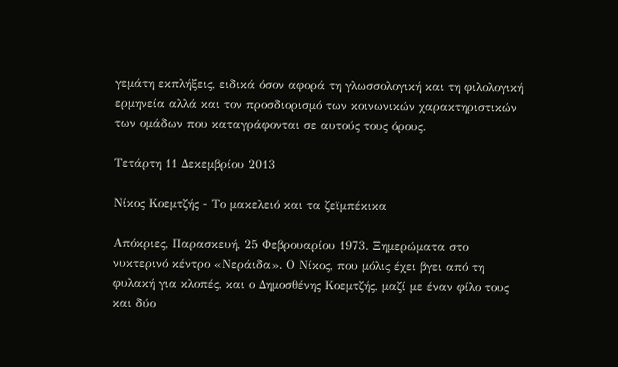γεμάτη εκπλήξεις, ειδικά όσον αφορά τη γλωσσολογική και τη φιλολογική ερμηνεία αλλά και τον προσδιορισμό των κοινωνικών χαρακτηριστικών των ομάδων που καταγράφονται σε αυτούς τους όρους.

Τετάρτη 11 Δεκεμβρίου 2013

Νίκος Κοεμτζής - Το μακελειό και τα ζεϊμπέκικα

Απόκριες, Παρασκευή, 25 Φεβρουαρίου 1973. Ξημερώματα στο νυκτερινό κέντρο «Νεράιδα». Ο Νίκος, που μόλις έχει βγει από τη φυλακή για κλοπές, και ο Δημοσθένης Κοεμτζής, μαζί με έναν φίλο τους και δύο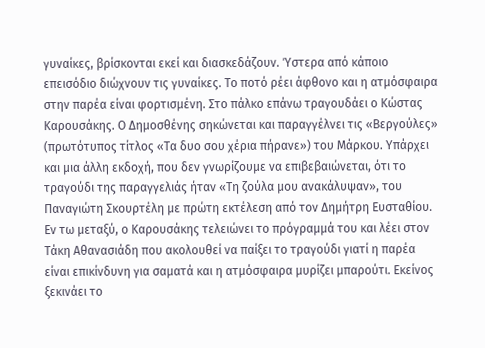γυναίκες, βρίσκονται εκεί και διασκεδάζουν. Ύστερα από κάποιο επεισόδιο διώχνουν τις γυναίκες. Το ποτό ρέει άφθονο και η ατμόσφαιρα στην παρέα είναι φορτισμένη. Στο πάλκο επάνω τραγουδάει ο Κώστας Καρουσάκης. Ο Δημοσθένης σηκώνεται και παραγγέλνει τις «Βεργούλες» (πρωτότυπος τίτλος «Τα δυο σου χέρια πήρανε») του Μάρκου. Υπάρχει και μια άλλη εκδοχή, που δεν γνωρίζουμε να επιβεβαιώνεται, ότι το τραγούδι της παραγγελιάς ήταν «Τη ζούλα μου ανακάλυψαν», του Παναγιώτη Σκουρτέλη με πρώτη εκτέλεση από τον Δημήτρη Ευσταθίου. Εν τω μεταξύ, ο Καρουσάκης τελειώνει το πρόγραμμά του και λέει στον Τάκη Αθανασιάδη που ακολουθεί να παίξει το τραγούδι γιατί η παρέα είναι επικίνδυνη για σαματά και η ατμόσφαιρα μυρίζει μπαρούτι. Εκείνος ξεκινάει το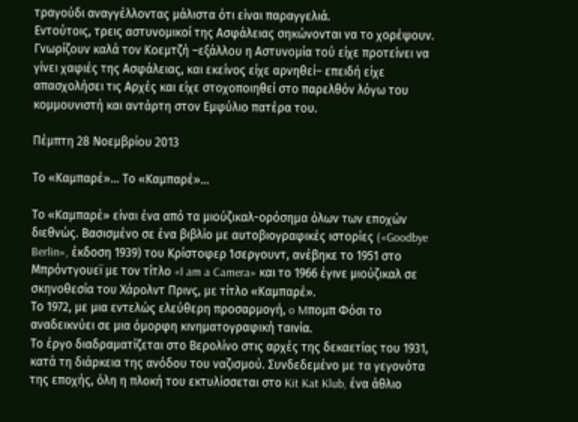τραγούδι αναγγέλλοντας μάλιστα ότι είναι παραγγελιά.
Εντούτοις, τρεις αστυνομικοί της Ασφάλειας σηκώνονται να το χορέψουν. Γνωρίζουν καλά τον Κοεμτζή –εξάλλου η Αστυνομία τού είχε προτείνει να γίνει χαφιές της Ασφάλειας, και εκείνος είχε αρνηθεί– επειδή είχε απασχολήσει τις Αρχές και είχε στοχοποιηθεί στο παρελθόν λόγω του κομμουνιστή και αντάρτη στον Εμφύλιο πατέρα του.

Πέμπτη 28 Νοεμβρίου 2013

Το «Καμπαρέ»... Το «Καμπαρέ»...

Το «Καμπαρέ» είναι ένα από τα μιούζικαλ-ορόσημα όλων των εποχών διεθνώς. Βασισμένο σε ένα βιβλίο με αυτοβιογραφικές ιστορίες («Goodbye Berlin», έκδοση 1939) του Κρίστοφερ Ίσεργουντ, ανέβηκε το 1951 στο Μπρόντγουεϊ με τον τίτλο «I am a Camera» και το 1966 έγινε μιούζικαλ σε σκηνοθεσία του Χάρολντ Πρινς, με τίτλο «Καμπαρέ».
Το 1972, με μια εντελώς ελεύθερη προσαρμογή, o Mπομπ Φόσι το αναδεικνύει σε μια όμορφη κινηματογραφική ταινία.
Το έργο διαδραματίζεται στο Βερολίνο στις αρχές της δεκαετίας του 1931, κατά τη διάρκεια της ανόδου του ναζισμού. Συνδεδεμένο με τα γεγονότα της εποχής, όλη η πλοκή του εκτυλίσσεται στο Kit Kat Klub, ένα άθλιο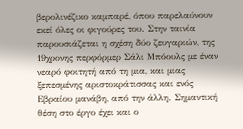βερολινέζικο καμπαρέ, όπου παρελαύνουν εκεί όλες οι φιγούρες του. Στην ταινία παρουσιάζεται η σχέση δύο ζευγαριών, της 19χρονης περφόρμερ Σάλι Μπόουλς με έναν νεαρό φοιτητή από τη μια, και μιας ξεπεσμένης αριστοκράτισσας και ενός Εβραίου μανάβη, από την άλλη. Σημαντική θέση στο έργο έχει και ο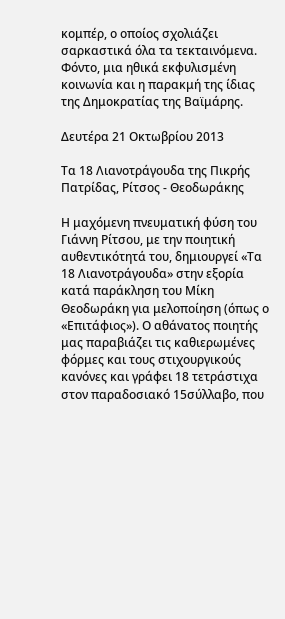κομπέρ, ο οποίος σχολιάζει σαρκαστικά όλα τα τεκταινόμενα. Φόντο, μια ηθικά εκφυλισμένη κοινωνία και η παρακμή της ίδιας της Δημοκρατίας της Βαϊμάρης.

Δευτέρα 21 Οκτωβρίου 2013

Τα 18 Λιανοτράγουδα της Πικρής Πατρίδας, Ρίτσος - Θεοδωράκης

Η μαχόμενη πνευματική φύση του Γιάννη Ρίτσου, με την ποιητική αυθεντικότητά του, δημιουργεί «Τα 18 Λιανοτράγουδα» στην εξορία κατά παράκληση του Μίκη Θεοδωράκη για μελοποίηση (όπως ο «Επιτάφιος»). Ο αθάνατος ποιητής μας παραβιάζει τις καθιερωμένες φόρμες και τους στιχουργικούς κανόνες και γράφει 18 τετράστιχα στον παραδοσιακό 15σύλλαβο, που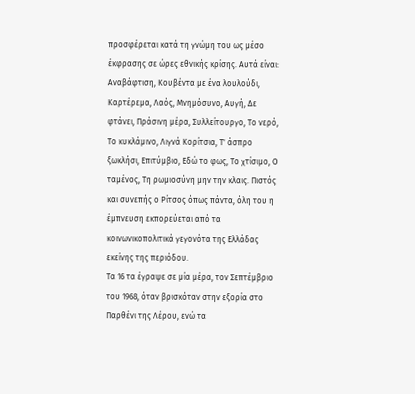προσφέρεται κατά τη γνώμη του ως μέσο έκφρασης σε ώρες εθνικής κρίσης. Αυτά είναι: Αναβάφτιση, Κουβέντα με ένα λουλούδι, Καρτέρεμα, Λαός, Μνημόσυνο, Αυγή, Δε φτάνει, Πράσινη μέρα, Συλλείτουργο, Το νερό, Το κυκλάμινο, Λιγνά Κορίτσια, Τ' άσπρο ξωκλήσι, Επιτύμβιο, Εδώ το φως, Το χτίσιμο, Ο ταμένος, Τη ρωμιοσύνη μην την κλαις. Πιστός και συνεπής ο Ρίτσος όπως πάντα, όλη του η έμπνευση εκπορεύεται από τα κοινωνικοπολιτικά γεγονότα της Ελλάδας εκείνης της περιόδου.
Τα 16 τα έγραψε σε μία μέρα, τον Σεπτέμβριο του 1968, όταν βρισκόταν στην εξορία στο Παρθένι της Λέρου, ενώ τα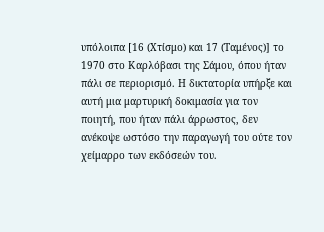υπόλοιπα [16 (Χτίσμο) και 17 (Ταμένος)] το 1970 στο Καρλόβασι της Σάμου, όπου ήταν πάλι σε περιορισμό. Η δικτατορία υπήρξε και αυτή μια μαρτυρική δοκιμασία για τον ποιητή, που ήταν πάλι άρρωστος, δεν ανέκοψε ωστόσο την παραγωγή του ούτε τον χείμαρρο των εκδόσεών του.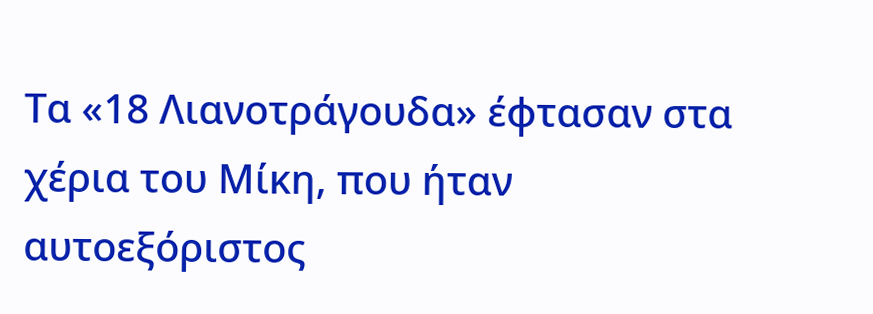Τα «18 Λιανοτράγουδα» έφτασαν στα χέρια του Μίκη, που ήταν αυτοεξόριστος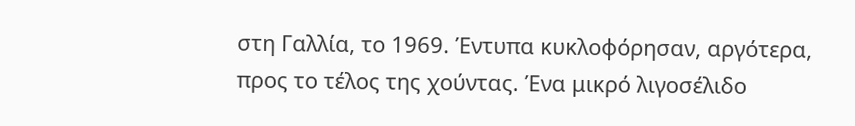στη Γαλλία, το 1969. Έντυπα κυκλοφόρησαν, αργότερα, προς το τέλος της χούντας. Ένα μικρό λιγοσέλιδο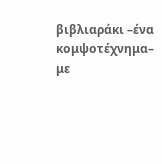βιβλιαράκι –ένα κομψοτέχνημα– με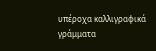υπέροχα καλλιγραφικά γράμματα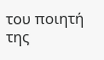του ποιητή της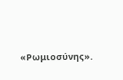«Ρωμιοσύνης».